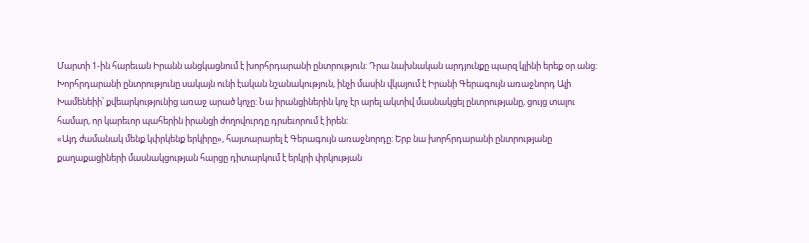Մարտի 1-ին հարեւան Իրանն անցկացնում է խորհրդարանի ընտրություն: Դրա նախնական արդյունքը պարզ կլինի երեք օր անց: Խորհրդարանի ընտրությունը սակայն ունի էական նշանակություն, ինչի մասին վկայում է Իրանի Գերագույն առաջնորդ Ալի Խամենեիի՝ քվեարկությունից առաջ արած կոչը: Նա իրանցիներին կոչ էր արել ակտիվ մասնակցել ընտրությանը, ցույց տալու համար, որ կարեւոր պահերին իրանցի ժողովուրդը դրսեւորում է իրեն:
«Այդ ժամանակ մենք կփրկենք երկիրը», հայտարարել է Գերագույն առաջնորդը: Երբ նա խորհրդարանի ընտրությանը քաղաքացիների մասնակցության հարցը դիտարկում է երկրի փրկության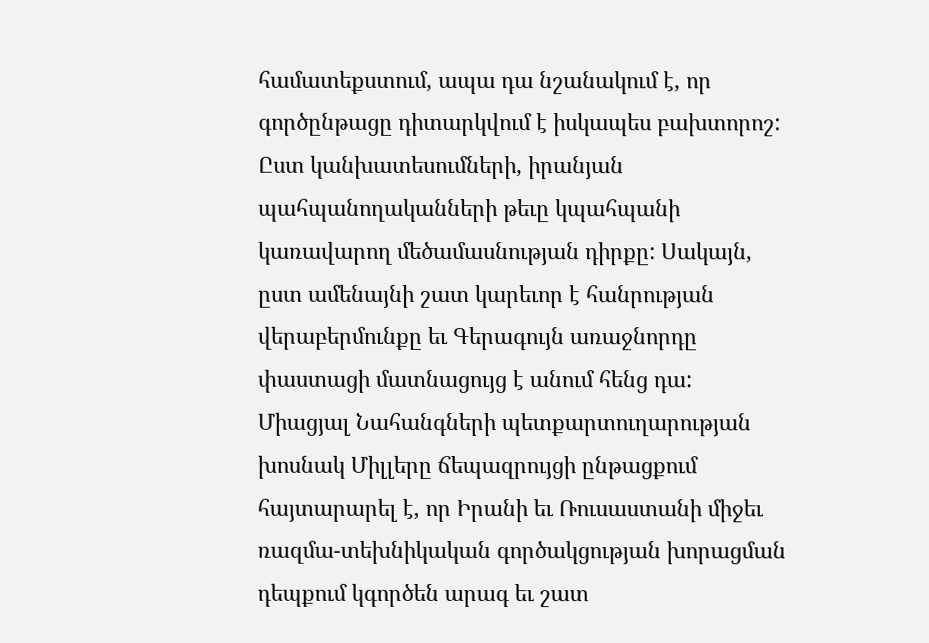համատեքստում, ապա դա նշանակում է, որ գործընթացը դիտարկվում է իսկապես բախտորոշ: Ըստ կանխատեսումների, իրանյան պահպանողականների թեւը կպահպանի կառավարող մեծամասնության դիրքը: Սակայն, ըստ ամենայնի շատ կարեւոր է հանրության վերաբերմունքը եւ Գերագույն առաջնորդը փաստացի մատնացույց է անում հենց դա: Միացյալ Նահանգների պետքարտուղարության խոսնակ Միլլերը ճեպազրույցի ընթացքում հայտարարել է, որ Իրանի եւ Ռուսաստանի միջեւ ռազմա-տեխնիկական գործակցության խորացման դեպքում կգործեն արագ եւ շատ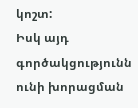կոշտ:
Իսկ այդ գործակցությունն ունի խորացման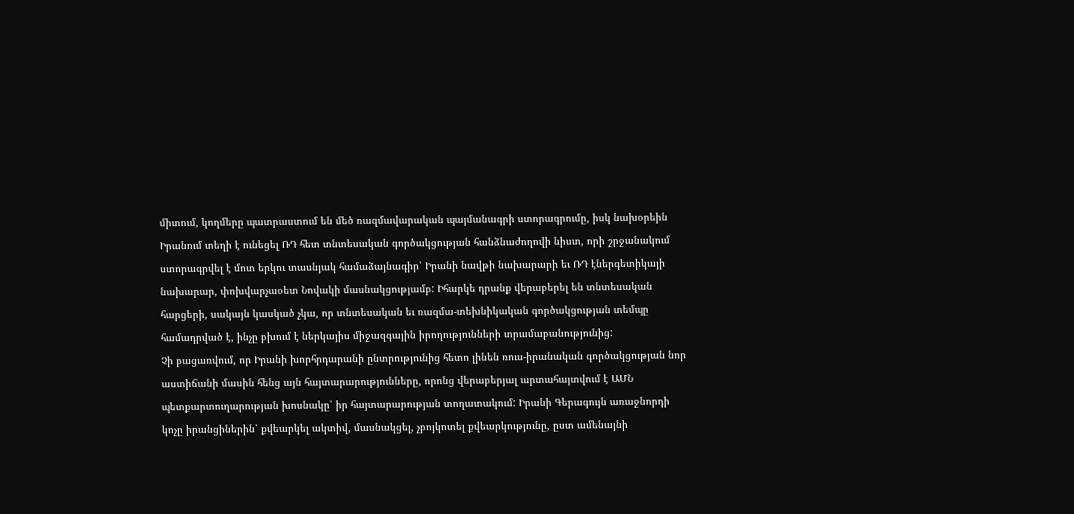միտում, կողմերը պատրաստում են մեծ ռազմավարական պայմանագրի ստորագրումը, իսկ նախօրեին Իրանում տեղի է ունեցել ՌԴ հետ տնտեսական գործակցության հանձնաժողովի նիստ, որի շրջանակում ստորագրվել է մոտ երկու տասնյակ համաձայնագիր՝ Իրանի նավթի նախարարի եւ ՌԴ էներգետիկայի նախարար, փոխվարչաօետ Նովակի մասնակցությամբ: Իհարկե դրանք վերաբերել են տնտեսական հարցերի, սակայն կասկած չկա, որ տնտեսական եւ ռազմա-տեխնիկական գործակցության տեմպը համադրված է, ինչը բխում է ներկայիս միջազգային իրողությունների տրամաբանությունից:
Չի բացառվում, որ Իրանի խորհրդարանի ընտրությունից հետո լինեն ռուս-իրանական գործակցության նոր աստիճանի մասին հենց այն հայտարարությունները, որոնց վերաբերյալ արտահայտվում է ԱՄՆ պետքարտուղարության խոսնակը՝ իր հայտարարության տողատակում: Իրանի Գերագույն առաջնորդի կոչը իրանցիներին՝ քվեարկել ակտիվ, մասնակցել, չբոյկոտել քվեարկությունը, ըստ ամենայնի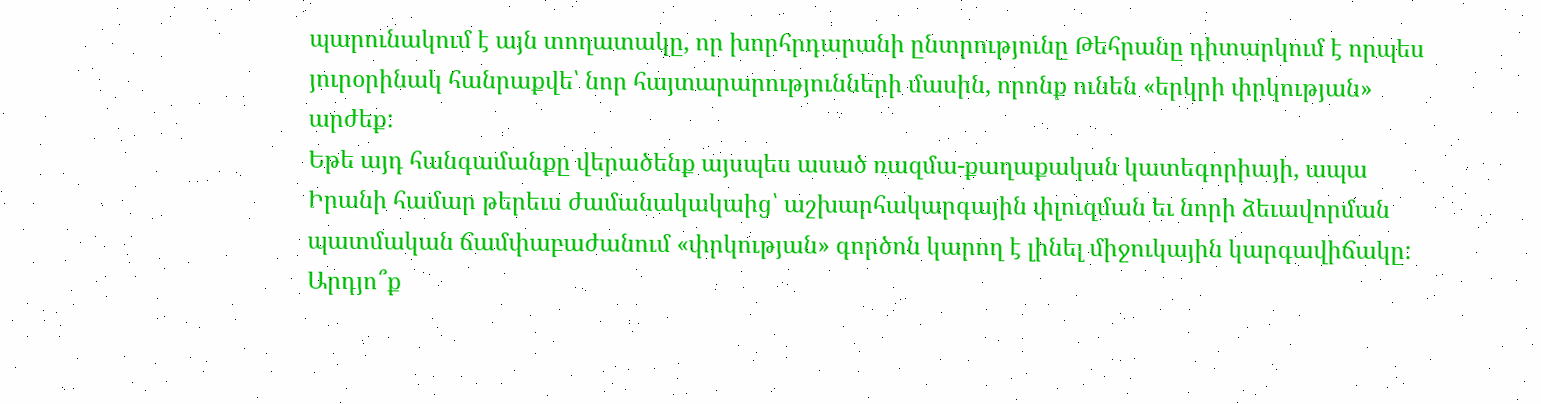պարունակում է այն տողատակը, որ խորհրդարանի ընտրությունը Թեհրանը դիտարկում է որպես յուրօրինակ հանրաքվե՝ նոր հայտարարությունների մասին, որոնք ունեն «երկրի փրկության» արժեք:
Եթե այդ հանգամանքը վերածենք այսպես ասած ռազմա-քաղաքական կատեգորիայի, ապա Իրանի համար թերեւս ժամանակակաից՝ աշխարհակարգային փլուզման եւ նորի ձեւավորման պատմական ճամփաբաժանում «փրկության» գործոն կարող է լինել միջուկային կարգավիճակը: Արդյո՞ք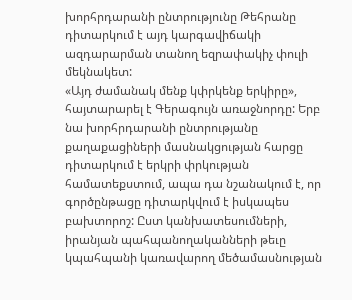խորհրդարանի ընտրությունը Թեհրանը դիտարկում է այդ կարգավիճակի ազդարարման տանող եզրափակիչ փուլի մեկնակետ:
«Այդ ժամանակ մենք կփրկենք երկիրը», հայտարարել է Գերագույն առաջնորդը: Երբ նա խորհրդարանի ընտրությանը քաղաքացիների մասնակցության հարցը դիտարկում է երկրի փրկության համատեքստում, ապա դա նշանակում է, որ գործընթացը դիտարկվում է իսկապես բախտորոշ: Ըստ կանխատեսումների, իրանյան պահպանողականների թեւը կպահպանի կառավարող մեծամասնության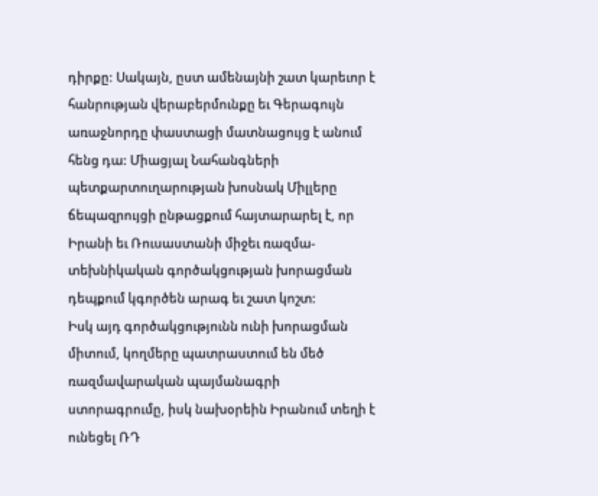դիրքը: Սակայն, ըստ ամենայնի շատ կարեւոր է հանրության վերաբերմունքը եւ Գերագույն առաջնորդը փաստացի մատնացույց է անում հենց դա: Միացյալ Նահանգների պետքարտուղարության խոսնակ Միլլերը ճեպազրույցի ընթացքում հայտարարել է, որ Իրանի եւ Ռուսաստանի միջեւ ռազմա-տեխնիկական գործակցության խորացման դեպքում կգործեն արագ եւ շատ կոշտ:
Իսկ այդ գործակցությունն ունի խորացման միտում, կողմերը պատրաստում են մեծ ռազմավարական պայմանագրի ստորագրումը, իսկ նախօրեին Իրանում տեղի է ունեցել ՌԴ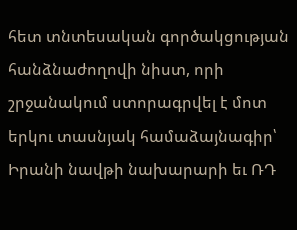հետ տնտեսական գործակցության հանձնաժողովի նիստ, որի շրջանակում ստորագրվել է մոտ երկու տասնյակ համաձայնագիր՝ Իրանի նավթի նախարարի եւ ՌԴ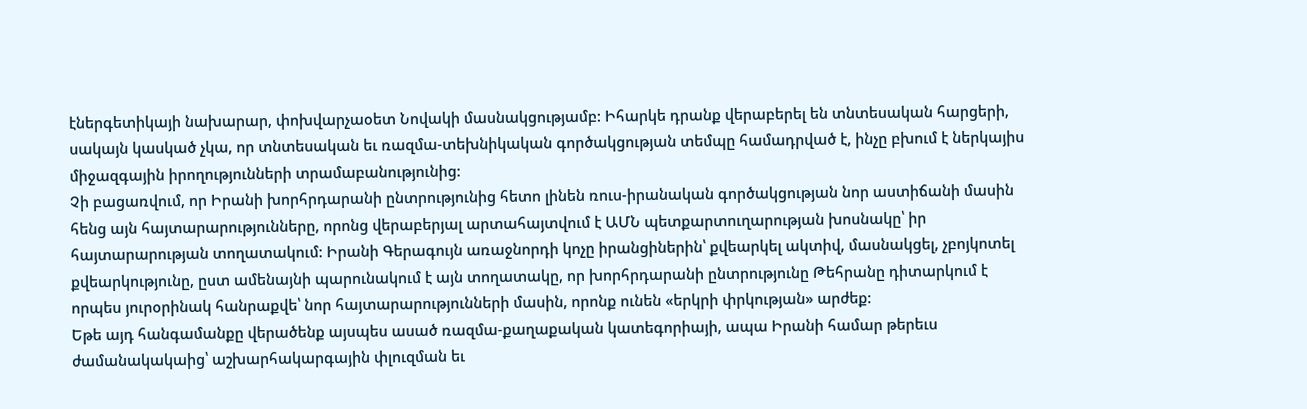էներգետիկայի նախարար, փոխվարչաօետ Նովակի մասնակցությամբ: Իհարկե դրանք վերաբերել են տնտեսական հարցերի, սակայն կասկած չկա, որ տնտեսական եւ ռազմա-տեխնիկական գործակցության տեմպը համադրված է, ինչը բխում է ներկայիս միջազգային իրողությունների տրամաբանությունից:
Չի բացառվում, որ Իրանի խորհրդարանի ընտրությունից հետո լինեն ռուս-իրանական գործակցության նոր աստիճանի մասին հենց այն հայտարարությունները, որոնց վերաբերյալ արտահայտվում է ԱՄՆ պետքարտուղարության խոսնակը՝ իր հայտարարության տողատակում: Իրանի Գերագույն առաջնորդի կոչը իրանցիներին՝ քվեարկել ակտիվ, մասնակցել, չբոյկոտել քվեարկությունը, ըստ ամենայնի պարունակում է այն տողատակը, որ խորհրդարանի ընտրությունը Թեհրանը դիտարկում է որպես յուրօրինակ հանրաքվե՝ նոր հայտարարությունների մասին, որոնք ունեն «երկրի փրկության» արժեք:
Եթե այդ հանգամանքը վերածենք այսպես ասած ռազմա-քաղաքական կատեգորիայի, ապա Իրանի համար թերեւս ժամանակակաից՝ աշխարհակարգային փլուզման եւ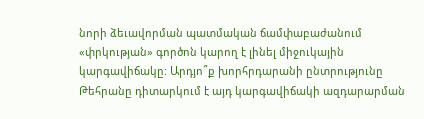նորի ձեւավորման պատմական ճամփաբաժանում «փրկության» գործոն կարող է լինել միջուկային կարգավիճակը: Արդյո՞ք խորհրդարանի ընտրությունը Թեհրանը դիտարկում է այդ կարգավիճակի ազդարարման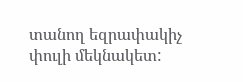տանող եզրափակիչ փուլի մեկնակետ: